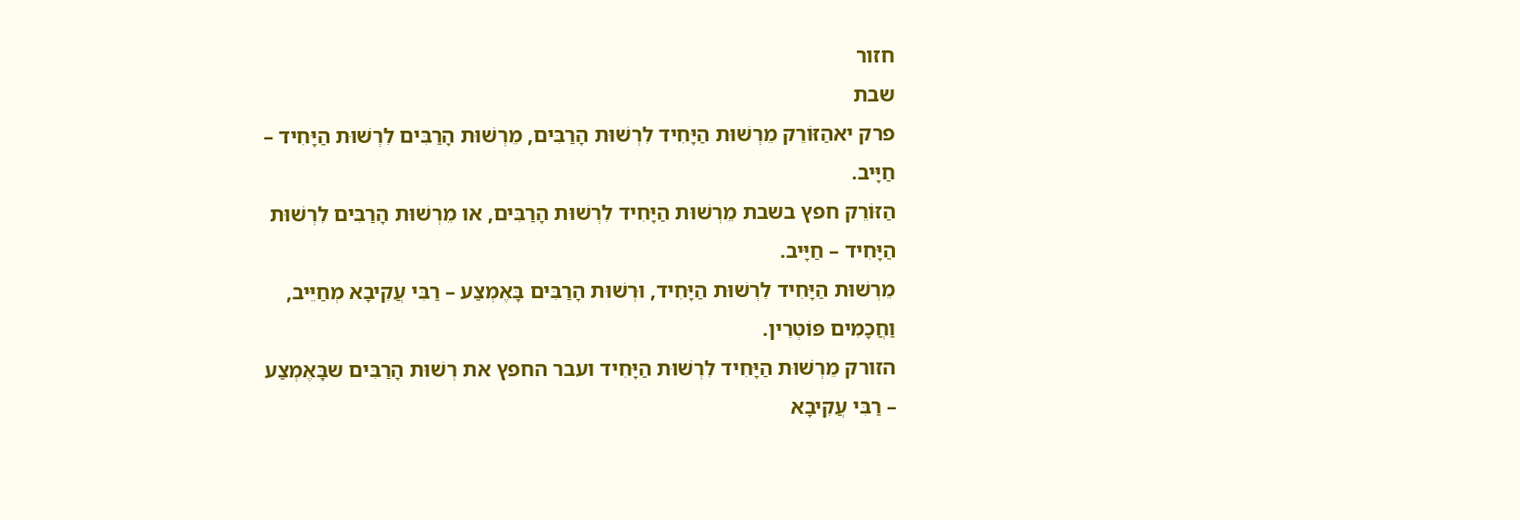חזור
שבת
פרק יאהַזּוֹרֵק מֵרְשׁוּת הַיָּחִיד לִרְשׁוּת הָרַבִּים, מֵרְשׁוּת הָרַבִּים לִרְשׁוּת הַיָּחִיד – חַיָּיב.
הַזּוֹרֵק חפץ בשבת מֵרְשׁוּת הַיָּחִיד לִרְשׁוּת הָרַבִּים, או מֵרְשׁוּת הָרַבִּים לִרְשׁוּת הַיָּחִיד – חַיָּיב.
מֵרְשׁוּת הַיָּחִיד לִרְשׁוּת הַיָּחִיד, וּרְשׁוּת הָרַבִּים בָּאֶמְצַע – רַבִּי עֲקִיבָא מְחַיֵּיב, וַחֲכָמִים פּוֹטְרִין.
הזורק מֵרְשׁוּת הַיָּחִיד לִרְשׁוּת הַיָּחִיד ועבר החפץ את רְשׁוּת הָרַבִּים שבָּאֶמְצַע – רַבִּי עֲקִיבָא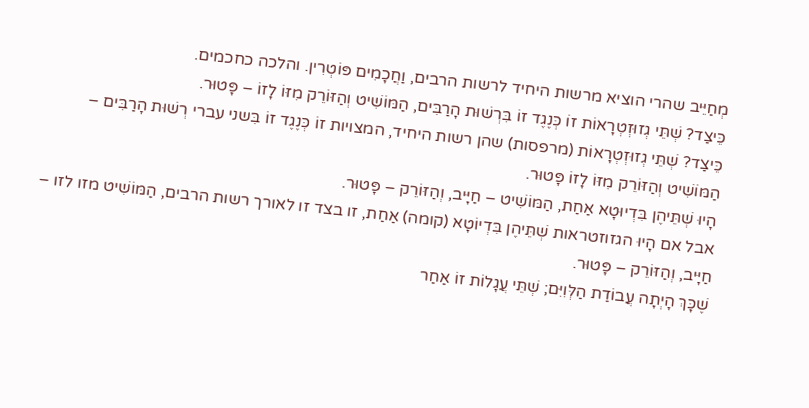מְחַיֵּיב שהרי הוציא מרשות היחיד לרשות הרבים, וַחֲכָמִים פּוֹטְרִין. והלכה כחכמים.
כֵּיצַד? שְׁתֵּי גְזוּזְטְרָאוֹת זוֹ כְּנֶגֶד זוֹ בִּרְשׁוּת הָרַבִּים, הַמּוֹשִׁיט וְהַזּוֹרֵק מִזּוֹ לָזוֹ – פָּטוּר.
כֵּיצַד? שְׁתֵּי גְזוּזְטְרָאוֹת (מרפסות) שהן רשות היחיד, המצויות זוֹ כְּנֶגֶד זוֹ בִּשני עברי רְשׁוּת הָרַבִּים – הַמּוֹשִׁיט וְהַזּוֹרֵק מִזּוֹ לָזוֹ פָּטוּר.
הָיוּ שְׁתֵּיהֶן בִּדְיוּטָא אַחַת, הַמּוֹשִׁיט – חַיָּיב, וְהַזּוֹרֵק – פָּטוּר.
אבל אם הָיוּ הגזוזטראות שְׁתֵּיהֶן בִּדְיוֹטָא (קומה) אַחַת, זו בצד זו לאורך רשות הרבים, הַמּוֹשִׁיט מזו לזו – חַיָּיב, וְהַזּוֹרֵק – פָּטוּר.
שֶׁכָּךְ הָיְתָה עֲבוֹדַת הַלְּוִיִּם; שְׁתֵּי עֲגָלוֹת זוֹ אַחַר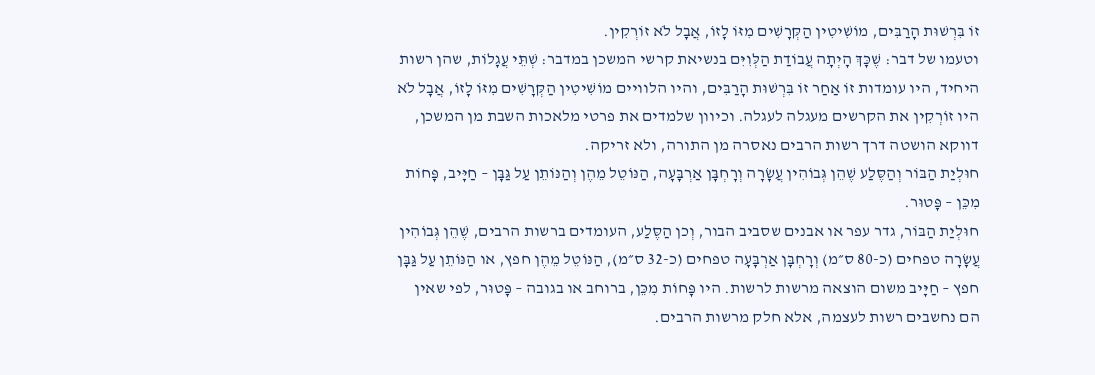זוֹ בִּרְשׁוּת הָרַבִּים, מוֹשִׁיטִין הַקְּרָשִׁים מִזּוֹ לָזוֹ, אֲבָל לֹא זוֹרְקִין.
וטעמו של דבר: שֶׁכָּךְ הָיְתָה עֲבוֹדַת הַלְּוִיִּם בנשיאת קרשי המשכן במדבר: שְׁתֵּי עֲגָלוֹת, שהן רשות היחיד, היו עומדות זוֹ אַחַר זוֹ בִּרְשׁוּת הָרַבִּים, והיו הלוויים מוֹשִׁיטִין הַקְּרָשִׁים מִזּוֹ לָזוֹ, אֲבָל לֹא היו זוֹרְקִין את הקרשים מעגלה לעגלה. וכיוון שלמדים את פרטי מלאכות השבת מן המשכן, דווקא הושטה דרך רשות הרבים נאסרה מן התורה, ולא זריקה.
חוּלְיַת הַבּוֹר וְהַסֶּלַע שֶׁהֵן גְּבוֹהִין עֲשָׂרָה וְרָחְבָּן אַרְבָּעָה, הַנּוֹטֵל מֵהֶן וְהַנּוֹתֵן עַל גַּבָּן – חַיָּיב, פָּחוֹת מִכֵּן – פָּטוּר.
חוּלְיַת הַבּוֹר, גדר עפר או אבנים שסביב הבור, וְכן הַסֶּלַע, העומדים ברשות הרבים, שֶׁהֵן גְּבוֹהִין עֲשָׂרָה טפחים (כ-80 ס״מ) וְרָחְבָּן אַרְבָּעָה טפחים (כ-32 ס״מ), הַנּוֹטֵל מֵהֶן חפץ, או הַנּוֹתֵן עַל גַּבָּן חפץ – חַיָּיב משום הוצאה מרשות לרשות. היו פָּחוֹת מִכֵּן, ברוחב או בגובה – פָּטוּר, לפי שאין הם נחשבים רשות לעצמה, אלא חלק מרשות הרבים.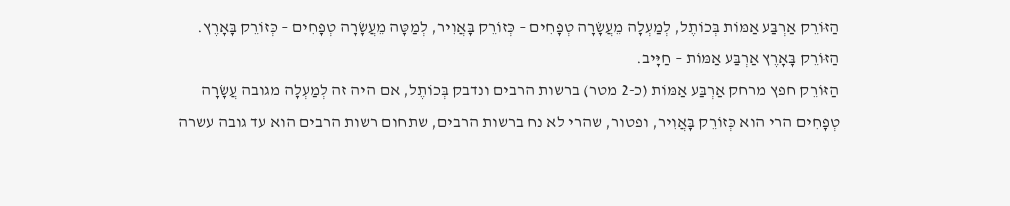הַזּוֹרֵק אַרְבַּע אַמּוֹת בְּכוֹתֶל, לְמַעְלָה מֵעֲשָׂרָה טְפָחִים – כְּזוֹרֵק בָּאֲוִיר, לְמַטָּה מֵעֲשָׂרָה טְפָחִים – כְּזוֹרֵק בָּאָרֶץ. הַזּוֹרֵק בָּאָרֶץ אַרְבַּע אַמּוֹת – חַיָּיב.
הַזּוֹרֵק חפץ מרחק אַרְבַּע אַמּוֹת (כ-2 מטר) ברשות הרבים ונדבק בְּכוֹתֶל, אם היה זה לְמַעְלָה מגובה עֲשָׂרָה טְפָחִים הרי הוא כְּזוֹרֵק בָּאֲוִיר, ופטור, שהרי לא נח ברשות הרבים, שתחום רשות הרבים הוא עד גובה עשרה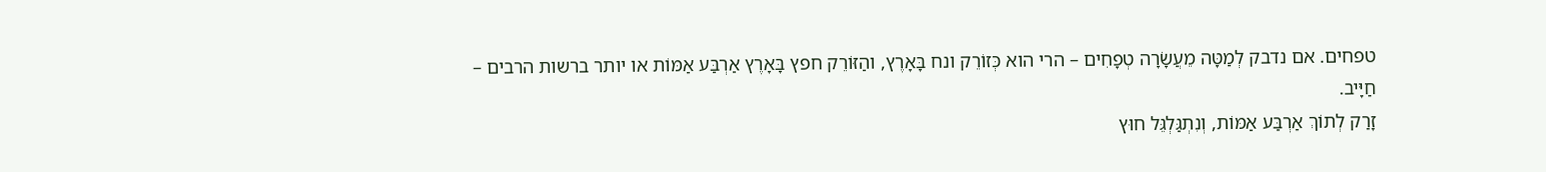טפחים. אם נדבק לְמַטָּה מֵעֲשָׂרָה טְפָחִים – הרי הוא כְּזוֹרֵק ונח בָּאָרֶץ, והַזּוֹרֵק חפץ בָּאָרֶץ אַרְבַּע אַמּוֹת או יותר ברשות הרבים – חַיָּיב.
זָרַק לְתוֹךְ אַרְבַּע אַמּוֹת, וְנִתְגַּלְגֵּל חוּץ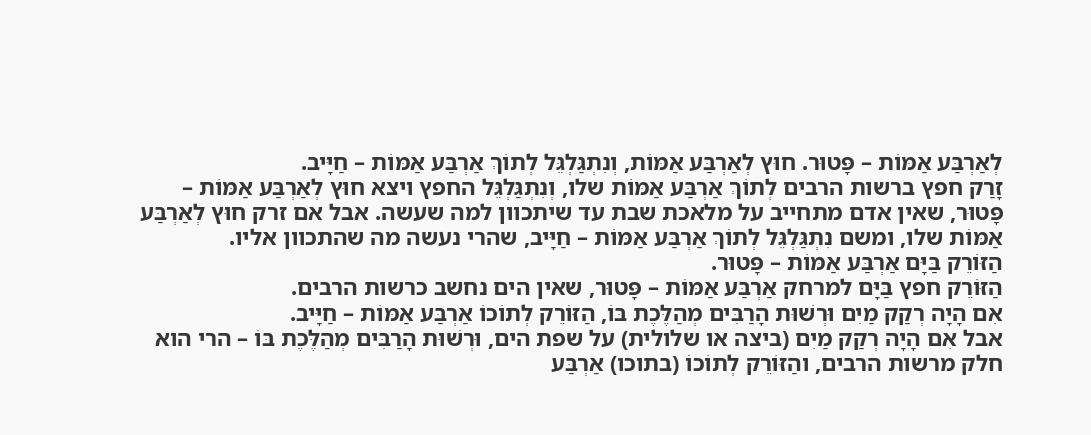לְאַרְבַּע אַמּוֹת – פָּטוּר. חוּץ לְאַרְבַּע אַמּוֹת, וְנִתְגַּלְגֵּל לְתוֹךְ אַרְבַּע אַמּוֹת – חַיָּיב.
זָרַק חפץ ברשות הרבים לְתוֹךְ אַרְבַּע אַמּוֹת שלו, וְנִתְגַּלְגֵּל החפץ ויצא חוּץ לְאַרְבַּע אַמּוֹת – פָּטוּר, שאין אדם מתחייב על מלאכת שבת עד שיתכוון למה שעשה. אבל אם זרק חוּץ לְאַרְבַּע אַמּוֹת שלו, ומשם נִתְגַּלְגֵּל לְתוֹךְ אַרְבַּע אַמּוֹת – חַיָּיב, שהרי נעשה מה שהתכוון אליו.
הַזּוֹרֵק בַּיָּם אַרְבַּע אַמּוֹת – פָּטוּר.
הַזּוֹרֵק חפץ בַּיָּם למרחק אַרְבַּע אַמּוֹת – פָּטוּר, שאין הים נחשב כרשות הרבים.
אִם הָיָה רְקַק מַיִם וּרְשׁוּת הָרַבִּים מְהַלֶּכֶת בּוֹ, הַזּוֹרֵק לְתוֹכוֹ אַרְבַּע אַמּוֹת – חַיָּיב.
אבל אִם הָיָה רְקַק מַיִם (ביצה או שלולית) על שפת הים, וּרְשׁוּת הָרַבִּים מְהַלֶּכֶת בּוֹ – הרי הוא חלק מרשות הרבים, והַזּוֹרֵק לְתוֹכוֹ (בתוכו) אַרְבַּע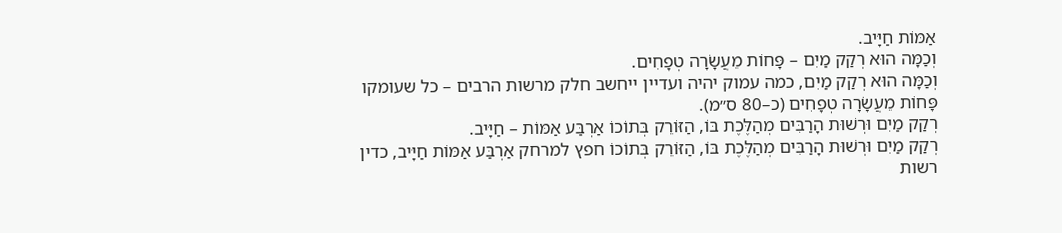אַמּוֹת חַיָּיב.
וְכַמָּה הוּא רְקַק מַיִם – פָּחוֹת מֵעֲשָׂרָה טְפָחִים.
וְכַמָּה הוּא רְקַק מַיִם, כמה עמוק יהיה ועדיין ייחשב חלק מרשות הרבים – כל שעומקו פָּחוֹת מֵעֲשָׂרָה טְפָחִים (כ–80 ס״מ).
רְקַק מַיִם וּרְשׁוּת הָרַבִּים מְהַלֶּכֶת בּוֹ, הַזּוֹרֵק בְּתוֹכוֹ אַרְבַּע אַמּוֹת – חַיָּיב.
רְקַק מַיִם וּרְשׁוּת הָרַבִּים מְהַלֶּכֶת בּוֹ, הַזּוֹרֵק בְּתוֹכוֹ חפץ למרחק אַרְבַּע אַמּוֹת חַיָּיב, כדין רשות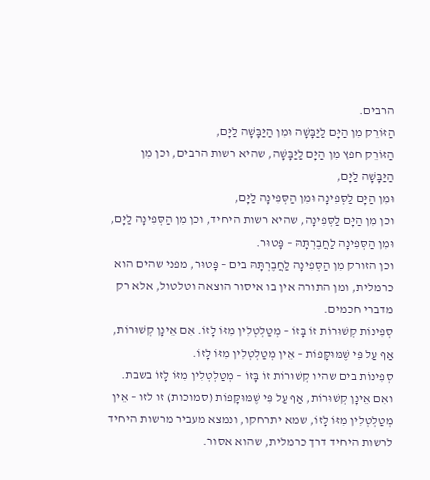הרבים.
הַזּוֹרֵק מִן הַיָּם לַיַּבָּשָׁה וּמִן הַיַּבָּשָׁה לַיָּם,
הַזּוֹרֵק חפץ מִן הַיָּם לַיַּבָּשָׁה, שהיא רשות הרבים, וכן מִן הַיַּבָּשָׁה לַיָּם,
וּמִן הַיָּם לַסְּפִינָה וּמִן הַסְּפִינָה לַיָּם,
וכן מִן הַיָּם לַסְּפִינָה, שהיא רשות היחיד, וכן מִן הַסְּפִינָה לַיָּם,
וּמִן הַסְּפִינָה לַחֲבֶרְתָּהּ – פָּטוּר.
וכן הזורק מִן הַסְּפִינָה לַחֲבֶרְתָּהּ בים – פָּטוּר, מפני שהים הוא כרמלית, ומן התורה אין בו איסור הוצאה וטלטול, אלא רק מדברי חכמים.
סְפִינוֹת קְשׁוּרוֹת זוֹ בָּזוֹ – מְטַלְטְלִין מִזּוֹ לָזוֹ. אִם אֵינָן קְשׁוּרוֹת, אַף עַל פִּי שֶׁמּוּקָּפוֹת – אֵין מְטַלְטְלִין מִזּוֹ לָזוֹ.
סְפִינוֹת בים שהיו קְשׁוּרוֹת זוֹ בָּזוֹ – מְטַלְטְלִין מִזּוֹ לָזוֹ בשבת. ואִם אֵינָן קְשׁוּרוֹת, אַף עַל פִּי שֶׁמּוּקָּפוֹת (סמוכות) זו לזו – אֵין מְטַלְטְלִין מִזּוֹ לָזוֹ, שמא יתרחקו, ונמצא מעביר מרשות היחיד לרשות היחיד דרך כרמלית, שהוא אסור.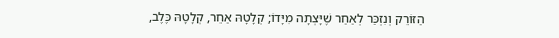הַזּוֹרֵק וְנִזְכַּר לְאַחַר שֶׁיָּצְתָה מִיָּדוֹ; קְלָטָהּ אַחֵר, קְלָטָהּ כֶּלֶב,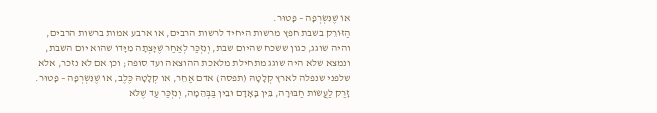אוֹ שֶׁנִּשְׂרְפָה – פָּטוּר.
הַזּוֹרֵק בשבת חפץ מרשות היחיד לרשות הרבים, או ארבע אמות ברשות הרבים, והיה שוגג, כגון ששכח שהיום שבת, וְנִזְכַּר לְאַחַר שֶׁיָּצְתָה מִיָּדוֹ שהוא יום השבת, ונמצא שלא היה שוגג מתחילת מלאכת ההוצאה ועד סופה; וכן אם לא נזכר, אלא שלפני שנפלה לארץ קְלָטָהּ (תפסה) אדם אַחֵר, או קְלָטָהּ כֶּלֶב, אוֹ שֶׁנִּשְׂרְפָה – פָּטוּר.
זָרַק לַעֲשׂוֹת חַבּוּרָה, בֵּין בָּאָדָם וּבֵין בַּבְּהֵמָה, וְנִזְכַּר עַד שֶׁלֹּא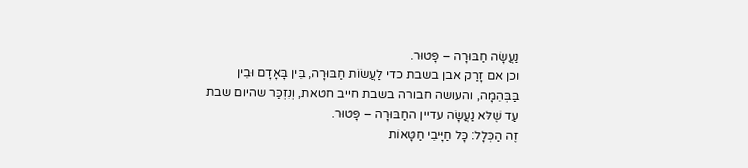נַעֲשָׂה חַבּוּרָה – פָּטוּר.
וכן אם זָרַק אבן בשבת כדי לַעֲשׂוֹת חַבּוּרָה, בֵּין בָּאָדָם וּבֵין בַּבְּהֵמָה, והעושה חבורה בשבת חייב חטאת, וְנִזְכַּר שהיום שבת עַד שֶׁלּא נַעֲשָׂה עדיין החַבּוּרָה – פָּטוּר.
זֶה הַכְּלָל: כָּל חַיָּיבֵי חַטָּאוֹת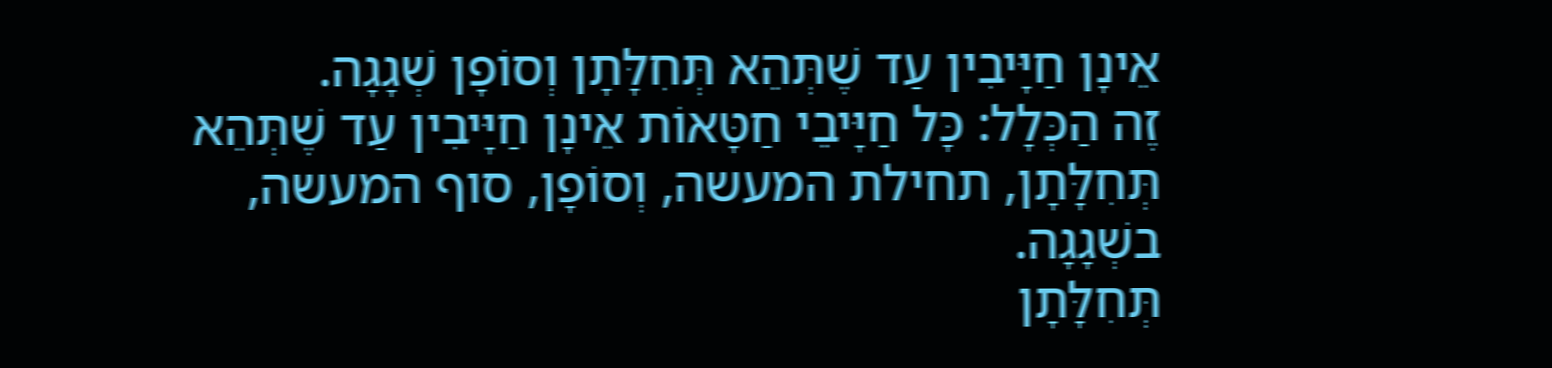אֵינָן חַיָּיבִין עַד שֶׁתְּהֵא תְּחִלָּתָן וְסוֹפָן שְׁגָגָה.
זֶה הַכְּלָל: כָּל חַיָּיבֵי חַטָּאוֹת אֵינָן חַיָּיבִין עַד שֶׁתְּהֵא תְּחִלָּתָן, תחילת המעשה, וְסוֹפָן, סוף המעשה, בשְׁגָגָה.
תְּחִלָּתָן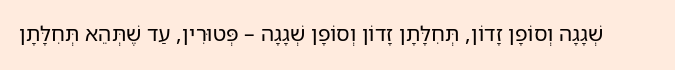שְׁגָגָה וְסוֹפָן זָדוֹן, תְּחִלָּתָן זָדוֹן וְסוֹפָן שְׁגָגָה – פְּטוּרִין, עַד שֶׁתְּהֵא תְּחִלָּתָן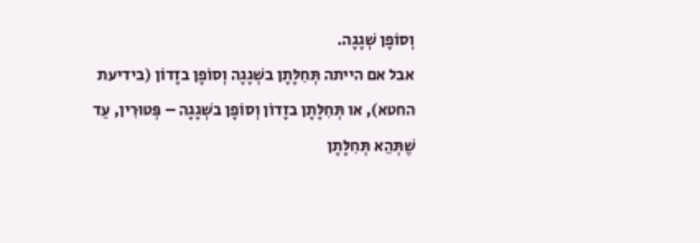וְסוֹפָן שְׁגָגָה.
אבל אם הייתה תְּחִלָּתָן בשְׁגָגָה וְסוֹפָן בזָדוֹן (בידיעת החטא), או תְּחִלָּתָן בזָדוֹן וְסוֹפָן בשְׁגָגָה – פְּטוּרִין, עַד שֶׁתְּהֵא תְּחִלָּתָן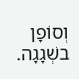וְסוֹפָן בשְׁגָגָה.